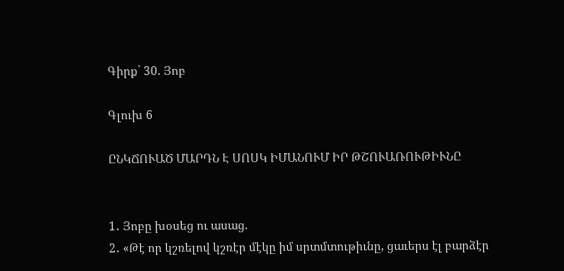Գիրք` 30. Յոբ

Գլուխ 6

ԸՆԿՃՈՒԱԾ ՄԱՐԴՆ Է ՍՈՍԿ ԻՄԱՆՈՒՄ ԻՐ ԹՇՈՒԱՌՈՒԹԻՒՆԸ


1․ Յոբը խօսեց ու ասաց.
2․ «Թէ որ կշռելով կշռէր մէկը իմ սրտմտութիւնը, ցաւերս էլ բարձէր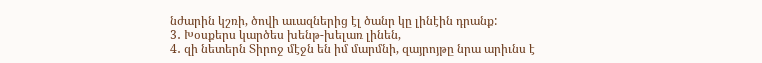նժարին կշռի, ծովի աւազներից էլ ծանր կը լինէին դրանք:
3․ Խօսքերս կարծես խենթ-խելառ լինեն,
4․ զի նետերն Տիրոջ մէջն են իմ մարմնի, զայրոյթը նրա արիւնս է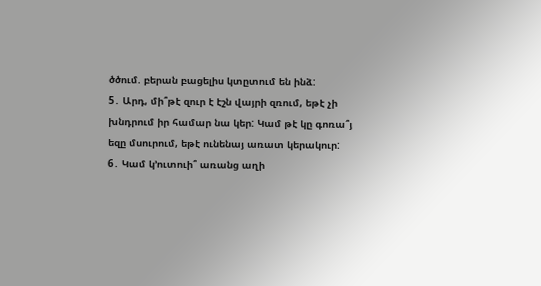ծծում. բերան բացելիս կտըտում են ինձ:
5․ Արդ, մի՞թէ զուր է էշն վայրի զռում, եթէ չի խնդրում իր համար նա կեր: Կամ թէ կը գոռա՞յ եզը մսուրում, եթէ ունենայ առատ կերակուր:
6․ Կամ կ՚ուտուի՞ առանց աղի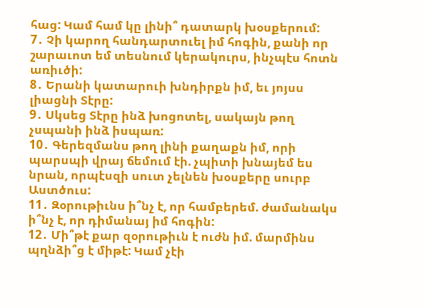հաց: Կամ համ կը լինի՞ դատարկ խօսքերում:
7․ Չի կարող հանդարտուել իմ հոգին, քանի որ շարաւոտ եմ տեսնում կերակուրս, ինչպէս հոտն առիւծի:
8․ Երանի կատարուի խնդիրքն իմ, եւ յոյսս լիացնի Տէրը:
9․ Սկսեց Տէրը ինձ խոցոտել, սակայն թող չսպանի ինձ իսպառ:
10․ Գերեզմանս թող լինի քաղաքն իմ, որի պարսպի վրայ ճեմում էի. չպիտի խնայեմ ես նրան, որպէսզի սուտ չելնեն խօսքերը սուրբ Աստծուս:
11․ Զօրութիւնս ի՞նչ է, որ համբերեմ. ժամանակս ի՞նչ է, որ դիմանայ իմ հոգին:
12․ Մի՞թէ քար զօրութիւն է ուժն իմ. մարմինս պղնձի՞ց է միթէ: Կամ չէի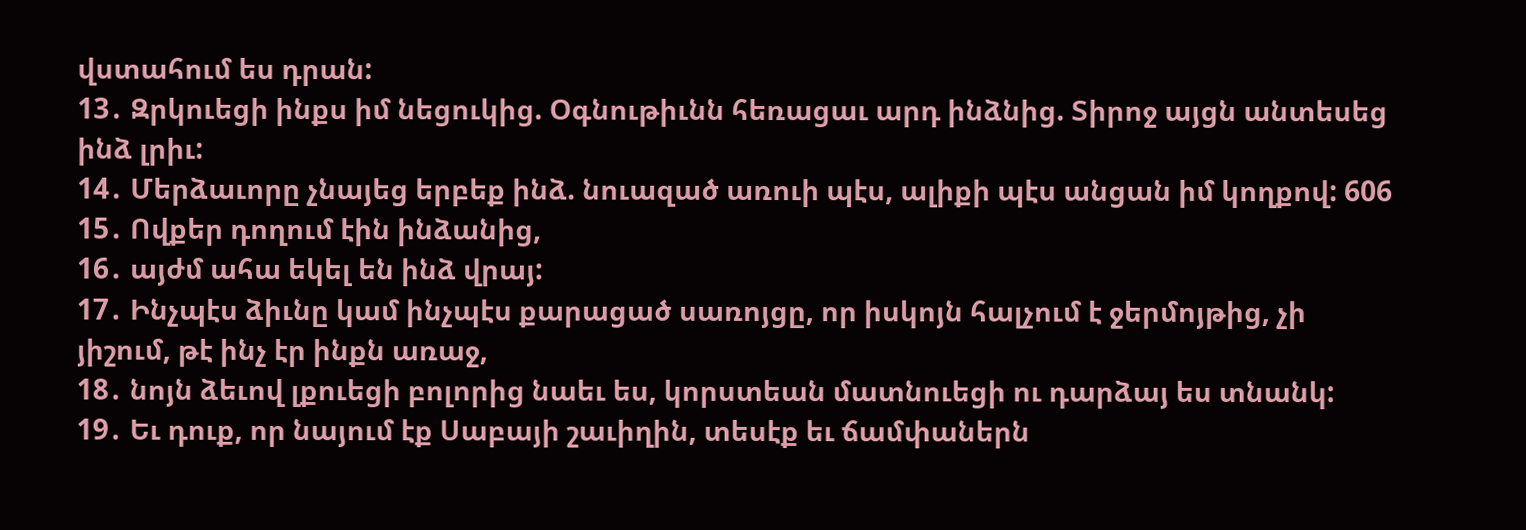վստահում ես դրան:
13․ Զրկուեցի ինքս իմ նեցուկից. Օգնութիւնն հեռացաւ արդ ինձնից. Տիրոջ այցն անտեսեց ինձ լրիւ:
14․ Մերձաւորը չնայեց երբեք ինձ. նուազած առուի պէս, ալիքի պէս անցան իմ կողքով: 606
15․ Ովքեր դողում էին ինձանից,
16․ այժմ ահա եկել են ինձ վրայ:
17․ Ինչպէս ձիւնը կամ ինչպէս քարացած սառոյցը, որ իսկոյն հալչում է ջերմոյթից, չի յիշում, թէ ինչ էր ինքն առաջ,
18․ նոյն ձեւով լքուեցի բոլորից նաեւ ես, կորստեան մատնուեցի ու դարձայ ես տնանկ:
19․ Եւ դուք, որ նայում էք Սաբայի շաւիղին, տեսէք եւ ճամփաներն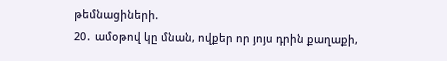թեմնացիների.
20․ ամօթով կը մնան, ովքեր որ յոյս դրին քաղաքի,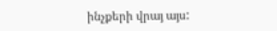ինչքերի վրայ այս: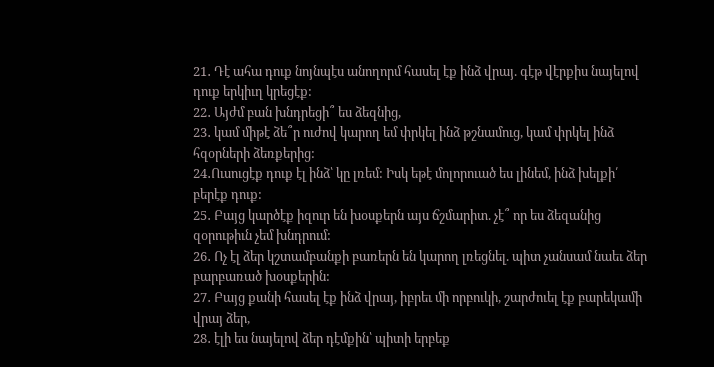21․ Դէ ահա դուք նոյնպէս անողորմ հասել էք ինձ վրայ. գէթ վէրքիս նայելով դուք երկիւղ կրեցէք:
22․ Այժմ բան խնդրեցի՞ ես ձեզնից,
23․ կամ միթէ ձե՞ր ուժով կարող եմ փրկել ինձ թշնամուց, կամ փրկել ինձ հզօրների ձեռքերից:
24․Ուսուցէք դուք էլ ինձ՝ կը լռեմ: Իսկ եթէ մոլորուած ես լինեմ, ինձ խելքի՛ բերէք դուք:
25․ Բայց կարծէք իզուր են խօսքերն այս ճշմարիտ. չէ՞ որ ես ձեզանից զօրութիւն չեմ խնդրում:
26․ Ոչ էլ ձեր կշտամբանքի բառերն են կարող լռեցնել. պիտ չանսամ նաեւ ձեր բարբառած խօսքերին:
27․ Բայց քանի հասել էք ինձ վրայ, իբրեւ մի որբուկի, շարժուել էք բարեկամի վրայ ձեր,
28․ էլի ես նայելով ձեր դէմքին՝ պիտի երբեք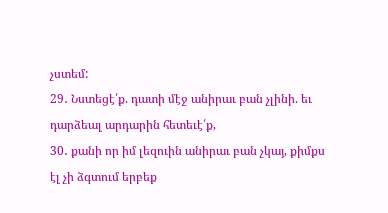չստեմ:
29․ Նստեցէ՛ք. դատի մէջ անիրաւ բան չլինի. եւ դարձեալ արդարին հետեւէ՛ք,
30․ քանի որ իմ լեզուին անիրաւ բան չկայ, քիմքս էլ չի ձգտում երբեք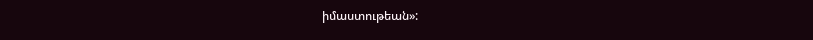իմաստութեան»: